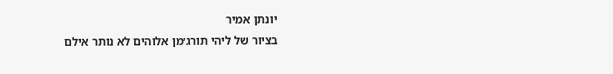יונתן אמיר
בציור של ליהי תורג׳מן אלוהים לא נותר אילם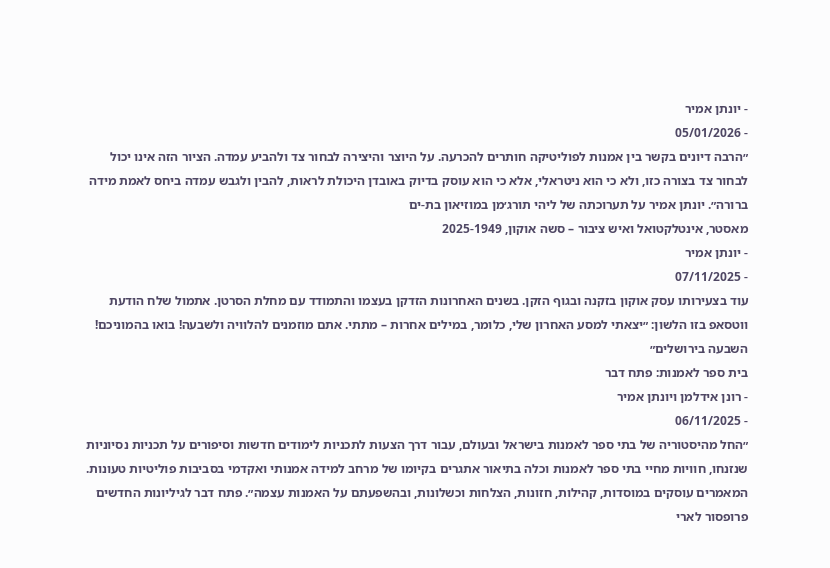- יונתן אמיר
- 05/01/2026
״הרבה דיונים בקשר בין אמנות לפוליטיקה חותרים להכרעה. על היוצר והיצירה לבחור צד ולהביע עמדה. הציור הזה אינו יכול לבחור צד בצורה כזו, ולא כי הוא ניטראלי, אלא כי הוא עוסק בדיוק באובדן היכולת לראות, להבין ולגבש עמדה ביחס לאמת מידה ברורה״. יונתן אמיר על תערוכתה של ליהי תורג׳מן במוזיאון בת-ים
מאסטר, אינטלקטואל ואיש ציבור – סשה אוקון, 2025-1949
- יונתן אמיר
- 07/11/2025
עוד בצעירותו עסק אוקון בזקנה ובגוף הזקן. בשנים האחרונות הזדקן בעצמו והתמודד עם מחלת הסרטן. אתמול שלח הודעת ווטסאפ בזו הלשון: ״יצאתי למסע האחרון שלי, כלומר, במילים אחרות – מתתי. אתם מוזמנים להלוויה ולשבעה! בואו בהמוניכם! השבעה בירושלים״
בית ספר לאמנות: פתח דבר
- רונן אידלמן ויונתן אמיר
- 06/11/2025
״החל מהיסטוריה של בתי ספר לאמנות בישראל ובעולם, עבור דרך הצעות לתכניות לימודים חדשות וסיפורים על תכניות נסיוניות שנזנחו, חוויות מחיי בתי ספר לאמנות וכלה בתיאור אתגרים בקיומו של מרחב למידה אמנותי ואקדמי בסביבות פוליטיות טעונות. המאמרים עוסקים במוסדות, קהילות, חזונות, הצלחות וכשלונות, ובהשפעתם על האמנות עצמה״. פתח דבר לגיליונות החדשים
פרופסור לארי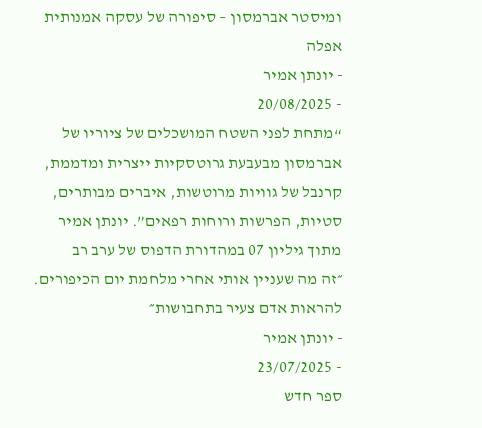ומיסטר אברמסון – סיפורה של עסקה אמנותית אפלה
- יונתן אמיר
- 20/08/2025
“מתחת לפני השטח המושכלים של ציוריו של אברמסון מבעבעת גרוטסקיות ייצרית ומדממת, קרנבל של גוויות מרוטשות, איברים מבותרים, סטיות, הפרשות ורוחות רפאים”. יונתן אמיר מתוך גיליון 07 במהדורת הדפוס של ערב רב
״זה מה שעניין אותי אחרי מלחמת יום הכיפורים. להראות אדם צעיר בתחבושות״
- יונתן אמיר
- 23/07/2025
ספר חדש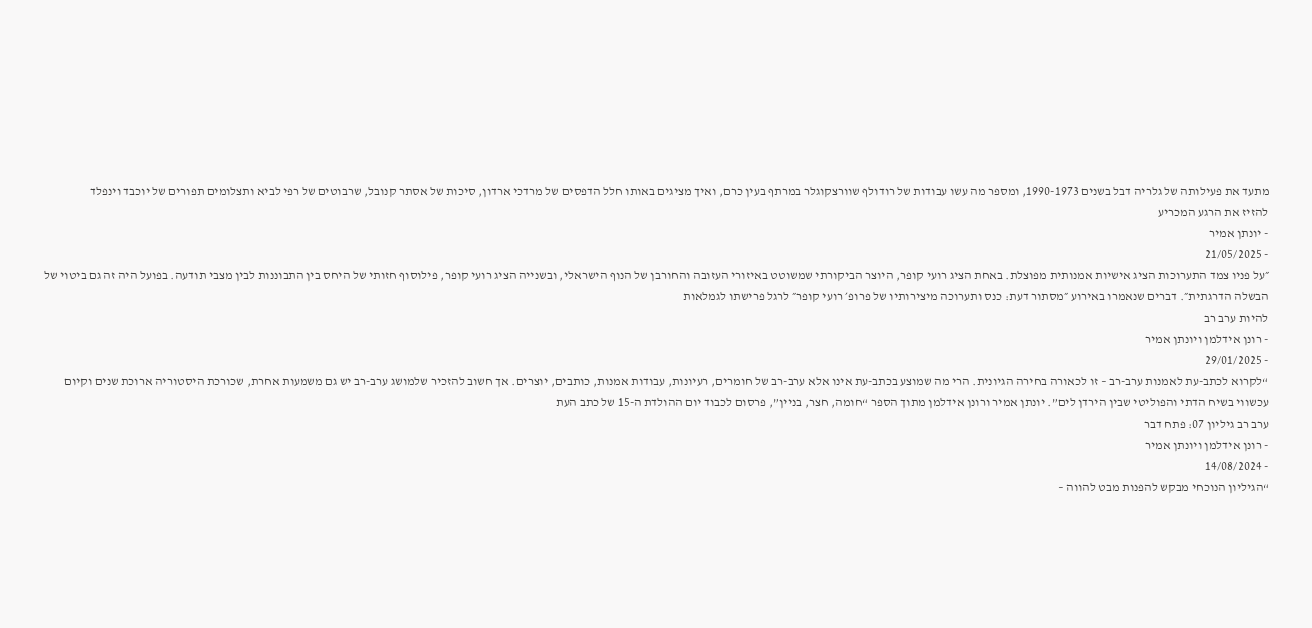מתעד את פעילותה של גלריה דבל בשנים 1990-1973, ומספר מה עשו עבודות של רודולף שוורצקוגלר במרתף בעין כרם, ואיך מציגים באותו חלל הדפסים של מרדכי ארדון, סיכות של אסתר קנובל, שרבוטים של רפי לביא ותצלומים תפורים של יוכבד וינפלד
להזיז את הרגע המכריע
- יונתן אמיר
- 21/05/2025
״על פניו צמד התערוכות הציג אישיות אמנותית מפוצלת. באחת הציג רועי קופר, היוצר הביקורתי שמשוטט באיזורי העזובה והחורבן של הנוף הישראלי, ובשנייה הציג רועי קופר, פילוסוף חזותי של היחס בין התבוננות לבין מצבי תודעה. בפועל היה זה גם ביטוי של הבשלה הדרגתית״. דברים שנאמרו באירוע ״מסתור דעת: כנס ותערוכה מיצירותיו של פרופ׳ רועי קופר״ לרגל פרישתו לגמלאות
להיות ערב רב
- רונן אידלמן ויונתן אמיר
- 29/01/2025
“לקרוא לכתב-עת לאמנות ערב-רב – זו לכאורה בחירה הגיונית. הרי מה שמוצע בכתב-עת אינו אלא ערב-רב של חומרים, רעיונות, עבודות אמנות, כותבים, יוצרים. אך חשוב להזכיר שלמושג ערב-רב יש גם משמעות אחרת, שכורכת היסטוריה ארוכת שנים וקיום עכשווי בשיח הדתי והפוליטי שבין הירדן לים”. יונתן אמיר ורונן אידלמן מתוך הספר “חומה, חצר, בניין”, פרסום לכבוד יום ההולדת ה-15 של כתב העת
ערב רב גיליון 07: פתח דבר
- רונן אידלמן ויונתן אמיר
- 14/08/2024
“הגיליון הנוכחי מבקש להפנות מבט להווה –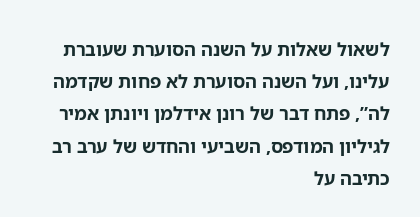לשאול שאלות על השנה הסוערת שעוברת עלינו, ועל השנה הסוערת לא פחות שקדמה לה”, פתח דבר של רונן אידלמן ויונתן אמיר לגיליון המודפס, השביעי והחדש של ערב רב
כתיבה על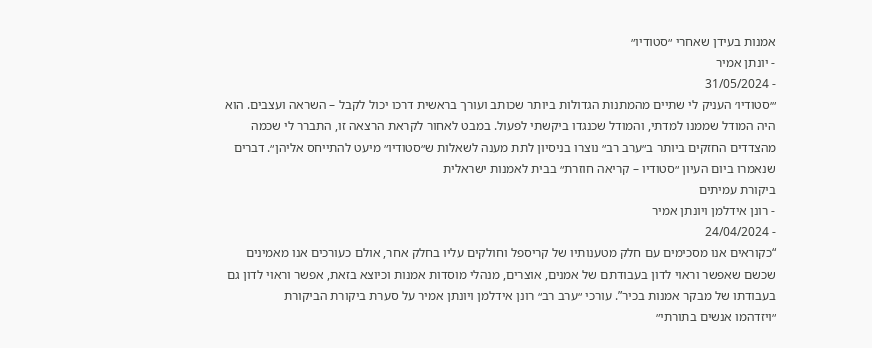אמנות בעידן שאחרי ״סטודיו״
- יונתן אמיר
- 31/05/2024
״׳סטודיו׳ העניק לי שתיים מהמתנות הגדולות ביותר שכותב ועורך בראשית דרכו יכול לקבל – השראה ועצבים. הוא היה המודל שממנו למדתי, והמודל שכנגדו ביקשתי לפעול. במבט לאחור לקראת הרצאה זו, התברר לי שכמה מהצדדים החזקים ביותר ב״ערב רב״ נוצרו בניסיון לתת מענה לשאלות ש״סטודיו״ מיעט להתייחס אליהן״. דברים שנאמרו ביום העיון ״סטודיו – קריאה חוזרת״ בבית לאמנות ישראלית
ביקורת עמיתים
- רונן אידלמן ויונתן אמיר
- 24/04/2024
“כקוראים אנו מסכימים עם חלק מטענותיו של קריספל וחולקים עליו בחלק אחר, אולם כעורכים אנו מאמינים שכשם שאפשר וראוי לדון בעבודתם של אמנים, אוצרים, מנהלי מוסדות אמנות וכיוצא בזאת, אפשר וראוי לדון גם בעבודתו של מבקר אמנות בכיר”. עורכי ״ערב רב״ רונן אידלמן ויונתן אמיר על סערת ביקורת הביקורת
״ויזדהמו אנשים בתורתי״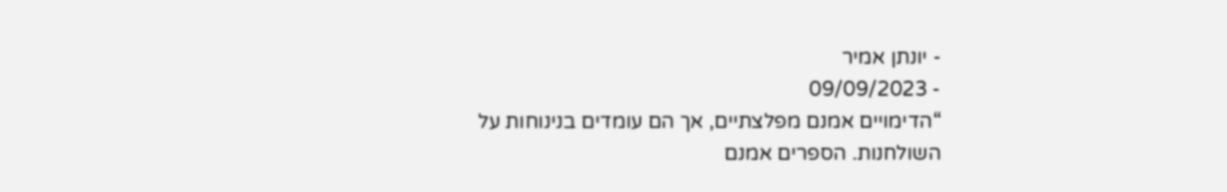- יונתן אמיר
- 09/09/2023
“הדימויים אמנם מפלצתיים, אך הם עומדים בנינוחות על השולחנות. הספרים אמנם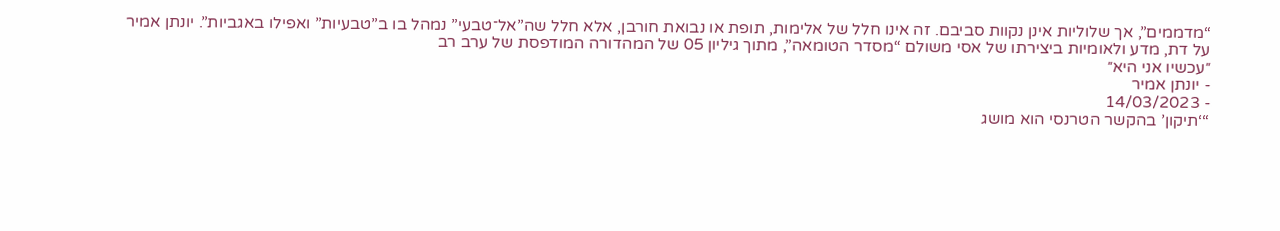“מדממים”, אך שלוליות אינן נקוות סביבם. זה אינו חלל של אלימות, תופת או נבואת חורבן, אלא חלל שה”אל־טבעי” נמהל בו ב”טבעיות” ואפילו באגביות”. יונתן אמיר על דת, מדע ולאומיות ביצירתו של אסי משולם “מסדר הטומאה”, מתוך גיליון 05 של המהדורה המודפסת של ערב רב
״עכשיו אני היא״
- יונתן אמיר
- 14/03/2023
“‘תיקון’ בהקשר הטרנסי הוא מושג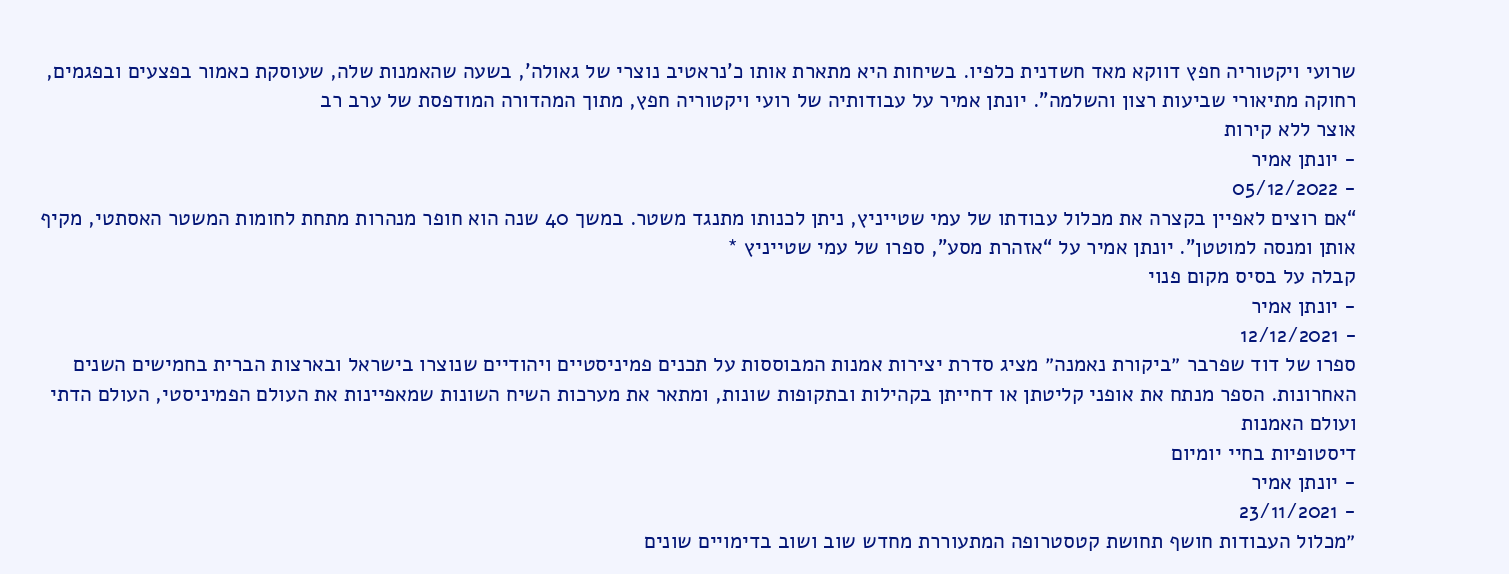שרועי ויקטוריה חפץ דווקא מאד חשדנית כלפיו. בשיחות היא מתארת אותו כ’נראטיב נוצרי של גאולה’, בשעה שהאמנות שלה, שעוסקת כאמור בפצעים ובפגמים, רחוקה מתיאורי שביעות רצון והשלמה”. יונתן אמיר על עבודותיה של רועי ויקטוריה חפץ, מתוך המהדורה המודפסת של ערב רב
אוצר ללא קירות
- יונתן אמיר
- 05/12/2022
“אם רוצים לאפיין בקצרה את מכלול עבודתו של עמי שטייניץ, ניתן לכנותו מתנגד משטר. במשך 40 שנה הוא חופר מנהרות מתחת לחומות המשטר האסתטי, מקיף אותן ומנסה למוטטן”. יונתן אמיר על “אזהרת מסע”, ספרו של עמי שטייניץ *
קבלה על בסיס מקום פנוי
- יונתן אמיר
- 12/12/2021
ספרו של דוד שפרבר ״ביקורת נאמנה״ מציג סדרת יצירות אמנות המבוססות על תכנים פמיניסטיים ויהודיים שנוצרו בישראל ובארצות הברית בחמישים השנים האחרונות. הספר מנתח את אופני קליטתן או דחייתן בקהילות ובתקופות שונות, ומתאר את מערכות השיח השונות שמאפיינות את העולם הפמיניסטי, העולם הדתי ועולם האמנות
דיסטופיות בחיי יומיום
- יונתן אמיר
- 23/11/2021
״מכלול העבודות חושף תחושת קטסטרופה המתעוררת מחדש שוב ושוב בדימויים שונים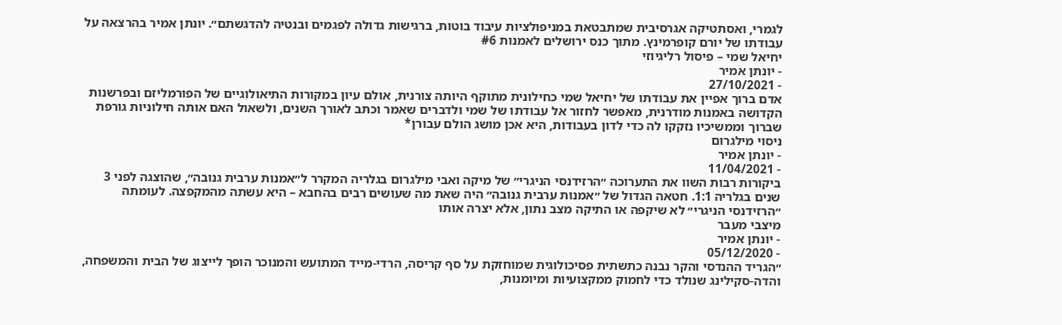לגמרי, ואסתטיקה אגרסיבית שמתבטאת במניפולציות עיבוד בוטות, ברגישות גדולה לפגמים ובנטיה להדגשתם״. יונתן אמיר בהרצאה על עבודתו של יורם קופרמינץ. מתוך כנס ירושלים לאמנות #6
יחיאל שמי – פיסול רליגיוזי
- יונתן אמיר
- 27/10/2021
אדם ברוך אפיין את עבודתו של יחיאל שמי כחילונית מתוקף היותה צורנית, אולם עיון במקורות התיאולוגיים של הפורמליזם ובפרשנות הקדושה באמנות מודרנית, מאפשר לחזור אל עבודתו של שמי ולדברים שאמר וכתב לאורך השנים, ולשאול האם אותה חילוניות גורפת שברוך וממשיכיו נזקקו לה כדי לדון בעבודות, היא אכן מושג הולם עבורן*
ניסוי מילגרום
- יונתן אמיר
- 11/04/2021
ביקורות רבות השוו את התערוכה ״הרזידנסי הניגרי״ של מיקה ואבי מילגרום בגלריה המקרר ל״אמנות ערבית גנובה״, שהוצגה לפני 3 שנים בגלריה 1:1. חטאה הגדול של ״אמנות ערבית גנובה״ היה שאת מה שעושים רבים בהחבא – היא עשתה מהמקפצה. לעומתה ״הרזידנסי הניגרי״ לא שיקפה או התיקה מצב נתון, אלא יצרה אותו
מיצבי מעבר
- יונתן אמיר
- 05/12/2020
״הגריד ההנדסי והקר נבנה כתשתית פסיכולוגית שמוחזקת על סף קריסה, הרדי-מייד המתועש והמנוכר הופך לייצוג של הבית והמשפחה, והדה-סקילינג שנולד כדי לחמוק ממקצועיות ומיומנות,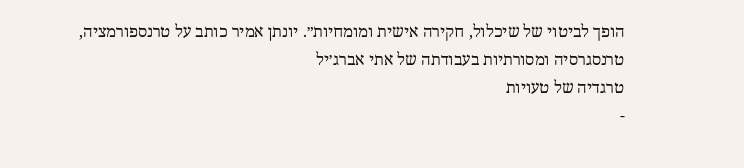הופך לביטוי של שיכלול, חקירה אישית ומומחיות״. יונתן אמיר כותב על טרנספורמציה, טרנסגרסיה ומסורתיות בעבודתה של אתי אברג׳יל
טרגדיה של טעויות
-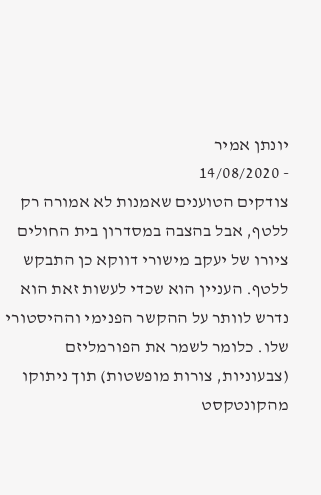יונתן אמיר
- 14/08/2020
צודקים הטוענים שאמנות לא אמורה רק ללטף, אבל בהצבה במסדרון בית החולים ציורו של יעקב מישורי דווקא כן התבקש ללטף. העניין הוא שכדי לעשות זאת הוא נדרש לוותר על ההקשר הפנימי וההיסטורי שלו. כלומר לשמר את הפורמליזם (צבעוניות, צורות מופשטות) תוך ניתוקו מהקונטקסט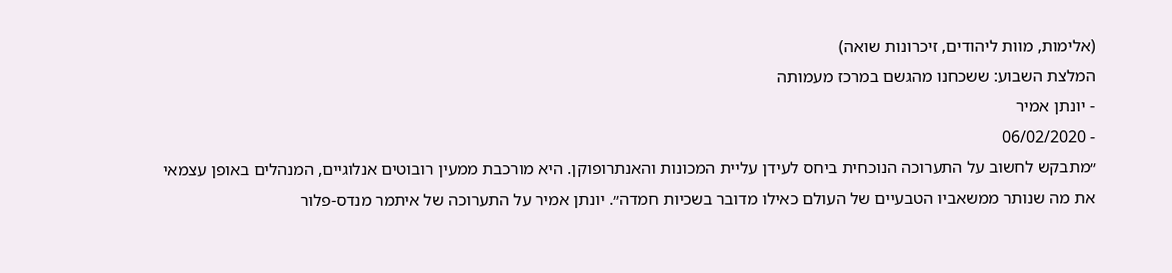(אלימות, מוות ליהודים, זיכרונות שואה)
המלצת השבוע: ששכחנו מהגשם במרכז מעמותה
- יונתן אמיר
- 06/02/2020
״מתבקש לחשוב על התערוכה הנוכחית ביחס לעידן עליית המכונות והאנתרופוקן. היא מורכבת ממעין רובוטים אנלוגיים, המנהלים באופן עצמאי את מה שנותר ממשאביו הטבעיים של העולם כאילו מדובר בשכיות חמדה״. יונתן אמיר על התערוכה של איתמר מנדס-פלור